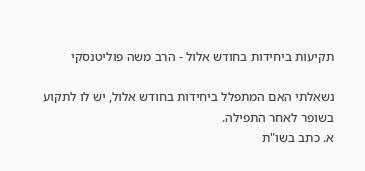תקיעות ביחידות בחודש אלול - הרב משה פוליטנסקי

נשאלתי האם המתפלל ביחידות בחודש אלול, יש לו לתקוע בשופר לאחר התפילה.
א. כתב בשו"ת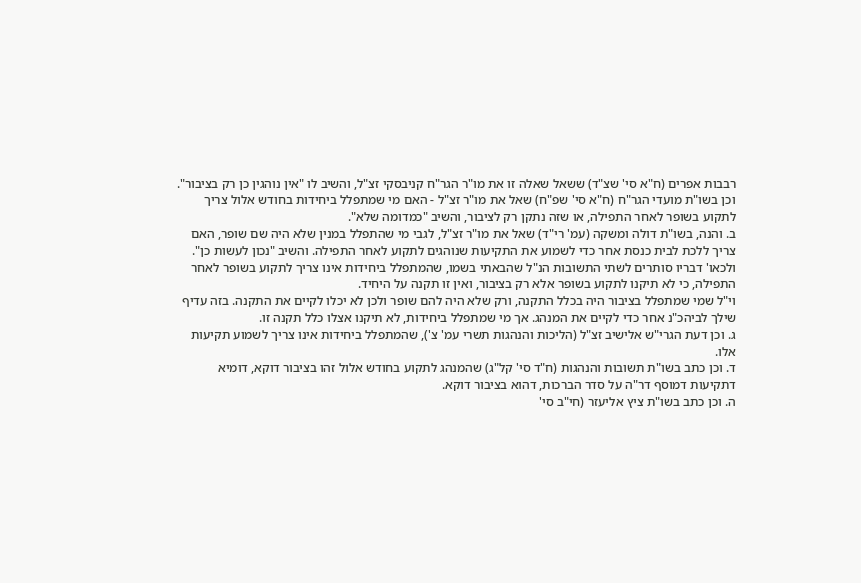רבבות אפרים (ח"א סי' שצ"ד) ששאל שאלה זו את מו"ר הגר"ח קניבסקי זצ"ל, והשיב לו "אין נוהגין כן רק בציבור".
וכן בשו"ת מועדי הגר"ח (ח"א סי' שפ"ח) שאל את מו"ר זצ"ל - האם מי שמתפלל ביחידות בחודש אלול צריך לתקוע בשופר לאחר התפילה, או שזה נתקן רק לציבור, והשיב "כמדומה שלא".
ב. והנה, בשו"ת דולה ומשקה (עמ' רי"ד) שאל את מו"ר זצ"ל, לגבי מי שהתפלל במנין שלא היה שם שופר, האם צריך ללכת לבית כנסת אחר כדי לשמוע את התקיעות שנוהגים לתקוע לאחר התפילה. והשיב "נכון לעשות כן".
ולכאו' דבריו סותרים לשתי התשובות הנ"ל שהבאתי בשמו, שהמתפלל ביחידות אינו צריך לתקוע בשופר לאחר התפילה, כי לא תיקנו לתקוע בשופר אלא רק בציבור, ואין זו תקנה על היחיד.
וי"ל שמי שמתפלל בציבור היה בכלל התקנה, ורק שלא היה להם שופר ולכן לא יכלו לקיים את התקנה. בזה עדיף שילך לביהכ"נ אחר כדי לקיים את המנהג. אך מי שמתפלל ביחידות, לא תיקנו אצלו כלל תקנה זו.
ג. וכן דעת הגרי"ש אלישיב זצ"ל (הליכות והנהגות תשרי עמ' צ'), שהמתפלל ביחידות אינו צריך לשמוע תקיעות אלו.
ד. וכן כתב בשו"ת תשובות והנהגות (ח"ד סי' קל"ג) שהמנהג לתקוע בחודש אלול זהו בציבור דוקא, דומיא דתקיעות דמוסף דר"ה על סדר הברכות, דהוא בציבור דוקא.
ה. וכן כתב בשו"ת ציץ אליעזר (חי"ב סי'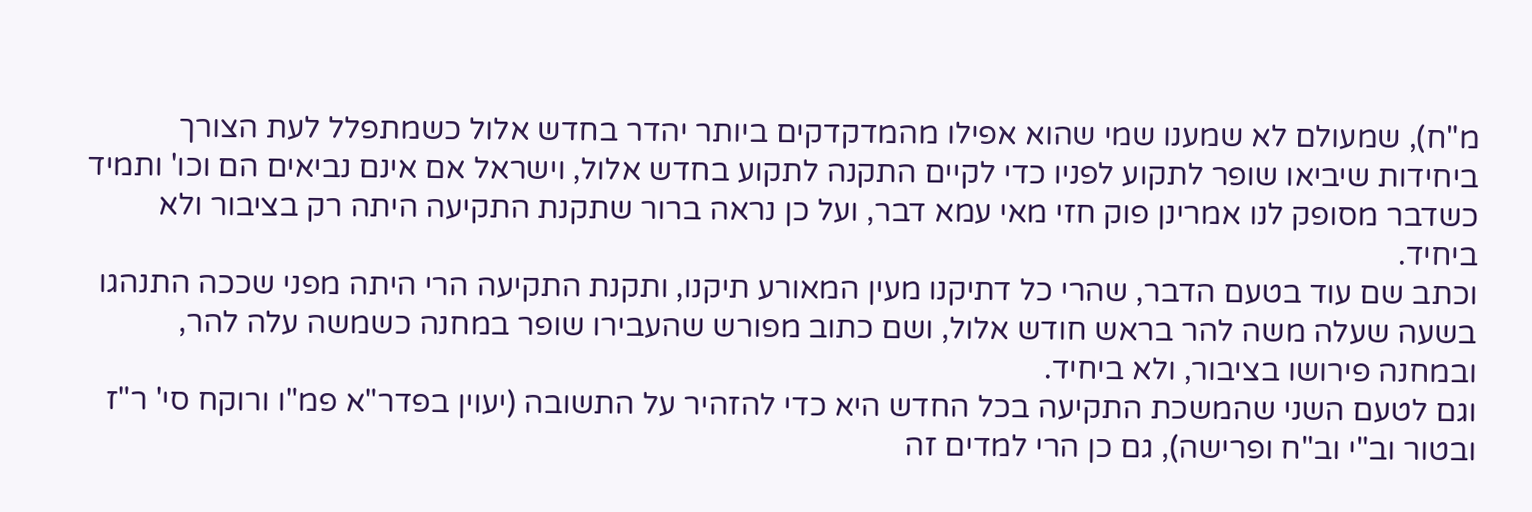מ"ח), שמעולם לא שמענו שמי שהוא אפילו מהמדקדקים ביותר יהדר בחדש אלול כשמתפלל לעת הצורך ביחידות שיביאו שופר לתקוע לפניו כדי לקיים התקנה לתקוע בחדש אלול, וישראל אם אינם נביאים הם וכו' ותמיד כשדבר מסופק לנו אמרינן פוק חזי מאי עמא דבר, ועל כן נראה ברור שתקנת התקיעה היתה רק בציבור ולא ביחיד.
וכתב שם עוד בטעם הדבר, שהרי כל דתיקנו מעין המאורע תיקנו, ותקנת התקיעה הרי היתה מפני שככה התנהגו בשעה שעלה משה להר בראש חודש אלול, ושם כתוב מפורש שהעבירו שופר במחנה כשמשה עלה להר, ובמחנה פירושו בציבור, ולא ביחיד.
וגם לטעם השני שהמשכת התקיעה בכל החדש היא כדי להזהיר על התשובה (יעוין בפדר"א פמ"ו ורוקח סי' ר"ז ובטור וב"י וב"ח ופרישה), גם כן הרי למדים זה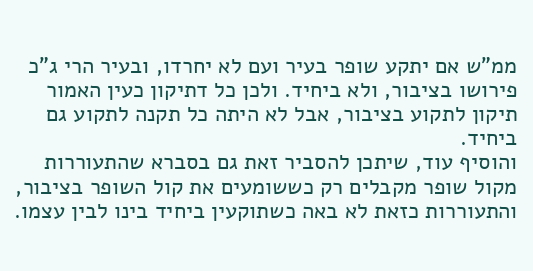ממ"ש אם יתקע שופר בעיר ועם לא יחרדו, ובעיר הרי ג"כ פירושו בציבור, ולא ביחיד. ולכן כל דתיקון כעין האמור תיקון לתקוע בציבור, אבל לא היתה כל תקנה לתקוע גם ביחיד.
והוסיף עוד, שיתכן להסביר זאת גם בסברא שהתעוררות מקול שופר מקבלים רק כששומעים את קול השופר בציבור, והתעוררות כזאת לא באה כשתוקעין ביחיד בינו לבין עצמו.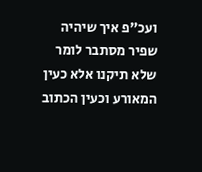ועכ"פ איך שיהיה שפיר מסתבר לומר שלא תיקנו אלא כעין המאורע וכעין הכתוב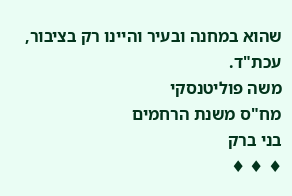שהוא במחנה ובעיר והיינו רק בציבור, עכת"ד.
משה פוליטנסקי
מח"ס משנת הרחמים
בני ברק
♦ ♦ ♦